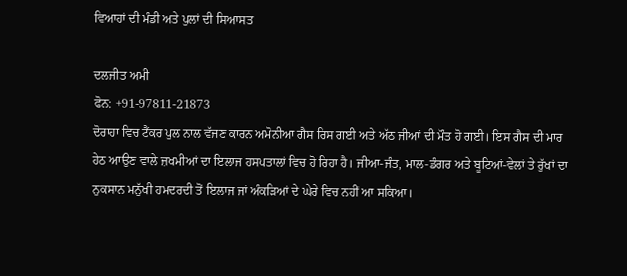ਵਿਆਹਾਂ ਦੀ ਮੰਡੀ ਅਤੇ ਪੁਲਾਂ ਦੀ ਸਿਆਸਤ

ਦਲਜੀਤ ਅਮੀ
ਫੋਨ: +91-97811-21873
ਦੋਰਾਹਾ ਵਿਚ ਟੈਂਕਰ ਪੁਲ ਨਾਲ ਵੱਜਣ ਕਾਰਨ ਅਮੋਨੀਆ ਗੈਸ ਰਿਸ ਗਈ ਅਤੇ ਅੱਠ ਜੀਆਂ ਦੀ ਮੌਤ ਹੋ ਗਈ। ਇਸ ਗੈਸ ਦੀ ਮਾਰ ਹੇਠ ਆਉਣ ਵਾਲੇ ਜ਼ਖਮੀਆਂ ਦਾ ਇਲਾਜ ਹਸਪਤਾਲਾਂ ਵਿਚ ਹੋ ਰਿਹਾ ਹੈ। ਜੀਆ-ਜੰਤ, ਮਾਲ-ਡੰਗਰ ਅਤੇ ਬੂਟਿਆਂ-ਵੇਲਾਂ ਤੇ ਰੁੱਖਾਂ ਦਾ ਨੁਕਸਾਨ ਮਨੁੱਖੀ ਹਮਦਰਦੀ ਤੋਂ ਇਲਾਜ ਜਾਂ ਅੰਕੜਿਆਂ ਦੇ ਘੇਰੇ ਵਿਚ ਨਹੀਂ ਆ ਸਕਿਆ।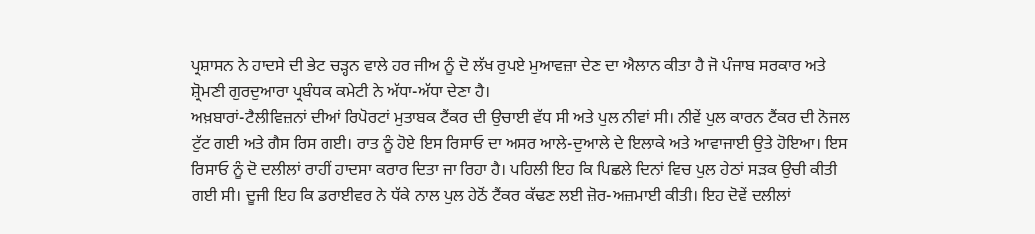ਪ੍ਰਸ਼ਾਸਨ ਨੇ ਹਾਦਸੇ ਦੀ ਭੇਟ ਚੜ੍ਹਨ ਵਾਲੇ ਹਰ ਜੀਅ ਨੂੰ ਦੋ ਲੱਖ ਰੁਪਏ ਮੁਆਵਜ਼ਾ ਦੇਣ ਦਾ ਐਲਾਨ ਕੀਤਾ ਹੈ ਜੋ ਪੰਜਾਬ ਸਰਕਾਰ ਅਤੇ ਸ਼੍ਰੋਮਣੀ ਗੁਰਦੁਆਰਾ ਪ੍ਰਬੰਧਕ ਕਮੇਟੀ ਨੇ ਅੱਧਾ-ਅੱਧਾ ਦੇਣਾ ਹੈ।
ਅਖ਼ਬਾਰਾਂ-ਟੈਲੀਵਿਜ਼ਨਾਂ ਦੀਆਂ ਰਿਪੋਰਟਾਂ ਮੁਤਾਬਕ ਟੈਂਕਰ ਦੀ ਉਚਾਈ ਵੱਧ ਸੀ ਅਤੇ ਪੁਲ ਨੀਵਾਂ ਸੀ। ਨੀਵੇਂ ਪੁਲ ਕਾਰਨ ਟੈਂਕਰ ਦੀ ਨੋਜਲ ਟੁੱਟ ਗਈ ਅਤੇ ਗੈਸ ਰਿਸ ਗਈ। ਰਾਤ ਨੂੰ ਹੋਏ ਇਸ ਰਿਸਾਓ ਦਾ ਅਸਰ ਆਲੇ-ਦੁਆਲੇ ਦੇ ਇਲਾਕੇ ਅਤੇ ਆਵਾਜਾਈ ਉਤੇ ਹੋਇਆ। ਇਸ ਰਿਸਾਓ ਨੂੰ ਦੋ ਦਲੀਲਾਂ ਰਾਹੀਂ ਹਾਦਸਾ ਕਰਾਰ ਦਿਤਾ ਜਾ ਰਿਹਾ ਹੈ। ਪਹਿਲੀ ਇਹ ਕਿ ਪਿਛਲੇ ਦਿਨਾਂ ਵਿਚ ਪੁਲ ਹੇਠਾਂ ਸੜਕ ਉਚੀ ਕੀਤੀ ਗਈ ਸੀ। ਦੂਜੀ ਇਹ ਕਿ ਡਰਾਈਵਰ ਨੇ ਧੱਕੇ ਨਾਲ ਪੁਲ ਹੇਠੋਂ ਟੈਂਕਰ ਕੱਢਣ ਲਈ ਜ਼ੋਰ-ਅਜ਼ਮਾਈ ਕੀਤੀ। ਇਹ ਦੋਵੇਂ ਦਲੀਲਾਂ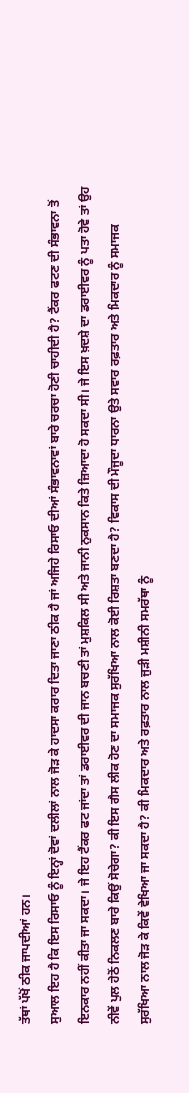ਤੱਥਾਂ ਪੱਖੋਂ ਠੀਕ ਜਾਪਦੀਆਂ ਹਨ।
ਸੁਆਲ ਇਹ ਹੈ ਕਿ ਇਸ ਰਿਸਾਓ ਨੂੰ ਇਨ੍ਹਾਂ ਦੋਵਾਂ ਦਲੀਲਾਂ ਨਾਲ ਜੋੜ ਕੇ ਹਾਦਸਾ ਕਰਾਰ ਦਿਤਾ ਜਾਣਾ ਠੀਕ ਹੈ ਜਾਂ ਅਜਿਹੇ ਰਿਸਾਓ ਦੀਆਂ ਸੰਭਾਵਨਾਵਾਂ ਬਾਰੇ ਚਰਚਾ ਹੋਣੀ ਚਾਹੀਦੀ ਹੈ? ਟੈਂਕਰ ਫਟਣ ਦੀ ਸੰਭਾਵਨਾ ਤੋਂ ਇਨਕਾਰ ਨਹੀਂ ਕੀਤਾ ਜਾ ਸਕਦਾ। ਜੇ ਇਹ ਟੈਂਕਰ ਫਟ ਜਾਂਦਾ ਤਾਂ ਡਰਾਈਵਰ ਦੀ ਜਾਨ ਬਚਣੀ ਤਾਂ ਮੁਸ਼ਕਿਲ ਸੀ ਅਤੇ ਜਾਨੀ ਨੁਕਸਾਨ ਕਿਤੇ ਜ਼ਿਆਦਾ ਹੋ ਸਕਦਾ ਸੀ। ਜੇ ਇਸ ਖ਼ਦਸ਼ੇ ਦਾ ਡਰਾਈਵਰ ਨੂੰ ਪਤਾ ਹੋਵੇ ਤਾਂ ਉਹ ਨੀਵੇਂ ਪੁਲ ਹੇਠੋਂ ਨਿਕਲਣ ਬਾਰੇ ਕਿਉਂ ਸੋਚੇਗਾ? ਕੀ ਇਸ ਗੈਸ ਲੀਕ ਹੋਣ ਦਾ ਸਮਾਜਕ ਸੁਰੱਖਿਆ ਨਾਲ ਕੋਈ ਰਿਸ਼ਤਾ ਬਣਦਾ ਹੈ? ਵਿਕਾਸ ਦੀ ਮੌਜੂਦਾ ਧਾਰਨਾ ਉਤੇ ਸਵਾਰ ਰਫ਼ਤਾਰ ਅਤੇ ਮਿਕਦਾਰ ਨੂੰ ਸਮਾਜਕ ਸੁਰੱਖਿਆ ਨਾਲ ਜੋੜ ਕੇ ਕਿਵੇਂ ਵੇਖਿਆ ਜਾ ਸਕਦਾ ਹੈ? ਕੀ ਮਿਕਦਾਰ ਅਤੇ ਰਫ਼ਤਾਰ ਨਾਲ ਜੁੜੀ ਮਸ਼ੀਨੀ ਸਮਰੱਥਾ ਨੂੰ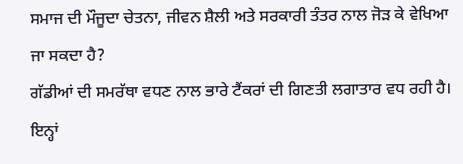ਸਮਾਜ ਦੀ ਮੌਜੂਦਾ ਚੇਤਨਾ, ਜੀਵਨ ਸ਼ੈਲੀ ਅਤੇ ਸਰਕਾਰੀ ਤੰਤਰ ਨਾਲ ਜੋੜ ਕੇ ਵੇਖਿਆ ਜਾ ਸਕਦਾ ਹੈ?
ਗੱਡੀਆਂ ਦੀ ਸਮਰੱਥਾ ਵਧਣ ਨਾਲ ਭਾਰੇ ਟੈਂਕਰਾਂ ਦੀ ਗਿਣਤੀ ਲਗਾਤਾਰ ਵਧ ਰਹੀ ਹੈ। ਇਨ੍ਹਾਂ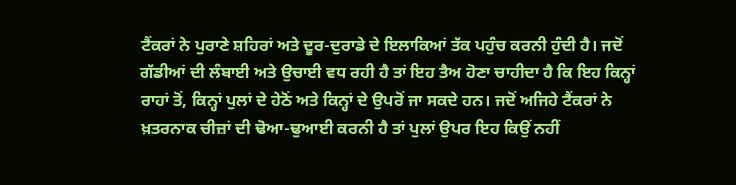ਟੈਂਕਰਾਂ ਨੇ ਪੁਰਾਣੇ ਸ਼ਹਿਰਾਂ ਅਤੇ ਦੂਰ-ਦੁਰਾਡੇ ਦੇ ਇਲਾਕਿਆਂ ਤੱਕ ਪਹੁੰਚ ਕਰਨੀ ਹੁੰਦੀ ਹੈ। ਜਦੋਂ ਗੱਡੀਆਂ ਦੀ ਲੰਬਾਈ ਅਤੇ ਉਚਾਈ ਵਧ ਰਹੀ ਹੈ ਤਾਂ ਇਹ ਤੈਅ ਹੋਣਾ ਚਾਹੀਦਾ ਹੈ ਕਿ ਇਹ ਕਿਨ੍ਹਾਂ ਰਾਹਾਂ ਤੋਂ, ਕਿਨ੍ਹਾਂ ਪੁਲਾਂ ਦੇ ਹੇਠੋਂ ਅਤੇ ਕਿਨ੍ਹਾਂ ਦੇ ਉਪਰੋਂ ਜਾ ਸਕਦੇ ਹਨ। ਜਦੋਂ ਅਜਿਹੇ ਟੈਂਕਰਾਂ ਨੇ ਖ਼ਤਰਨਾਕ ਚੀਜ਼ਾਂ ਦੀ ਢੋਆ-ਢੁਆਈ ਕਰਨੀ ਹੈ ਤਾਂ ਪੁਲਾਂ ਉਪਰ ਇਹ ਕਿਉਂ ਨਹੀਂ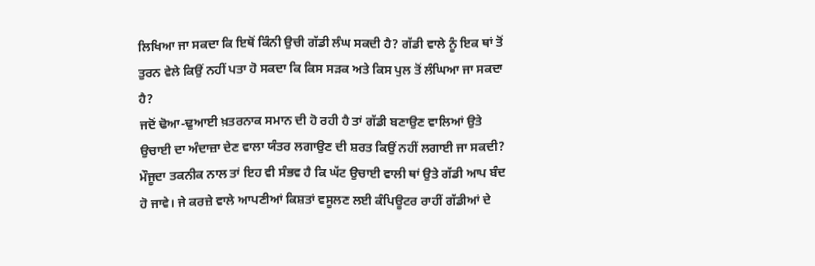ਲਿਖਿਆ ਜਾ ਸਕਦਾ ਕਿ ਇਥੋਂ ਕਿੰਨੀ ਉਚੀ ਗੱਡੀ ਲੰਘ ਸਕਦੀ ਹੈ? ਗੱਡੀ ਵਾਲੇ ਨੂੰ ਇਕ ਥਾਂ ਤੋਂ ਤੁਰਨ ਵੇਲੇ ਕਿਉਂ ਨਹੀਂ ਪਤਾ ਹੋ ਸਕਦਾ ਕਿ ਕਿਸ ਸੜਕ ਅਤੇ ਕਿਸ ਪੁਲ ਤੋਂ ਲੰਘਿਆ ਜਾ ਸਕਦਾ ਹੈ?
ਜਦੋਂ ਢੋਆ-ਢੁਆਈ ਖ਼ਤਰਨਾਕ ਸਮਾਨ ਦੀ ਹੋ ਰਹੀ ਹੈ ਤਾਂ ਗੱਡੀ ਬਣਾਉਣ ਵਾਲਿਆਂ ਉਤੇ ਉਚਾਈ ਦਾ ਅੰਦਾਜ਼ਾ ਦੇਣ ਵਾਲਾ ਯੰਤਰ ਲਗਾਉਣ ਦੀ ਸ਼ਰਤ ਕਿਉਂ ਨਹੀਂ ਲਗਾਈ ਜਾ ਸਕਦੀ? ਮੌਜੂਦਾ ਤਕਨੀਕ ਨਾਲ ਤਾਂ ਇਹ ਵੀ ਸੰਭਵ ਹੈ ਕਿ ਘੱਟ ਉਚਾਈ ਵਾਲੀ ਥਾਂ ਉਤੇ ਗੱਡੀ ਆਪ ਬੰਦ ਹੋ ਜਾਵੇ। ਜੇ ਕਰਜ਼ੇ ਵਾਲੇ ਆਪਣੀਆਂ ਕਿਸ਼ਤਾਂ ਵਸੂਲਣ ਲਈ ਕੰਪਿਊਟਰ ਰਾਹੀਂ ਗੱਡੀਆਂ ਦੇ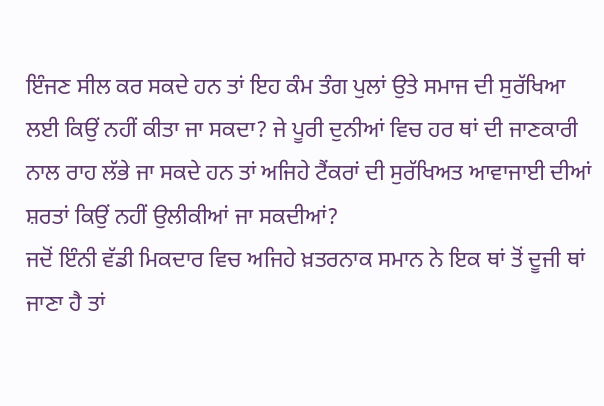ਇੰਜਣ ਸੀਲ ਕਰ ਸਕਦੇ ਹਨ ਤਾਂ ਇਹ ਕੰਮ ਤੰਗ ਪੁਲਾਂ ਉਤੇ ਸਮਾਜ ਦੀ ਸੁਰੱਖਿਆ ਲਈ ਕਿਉਂ ਨਹੀਂ ਕੀਤਾ ਜਾ ਸਕਦਾ? ਜੇ ਪੂਰੀ ਦੁਨੀਆਂ ਵਿਚ ਹਰ ਥਾਂ ਦੀ ਜਾਣਕਾਰੀ ਨਾਲ ਰਾਹ ਲੱਭੇ ਜਾ ਸਕਦੇ ਹਨ ਤਾਂ ਅਜਿਹੇ ਟੈਂਕਰਾਂ ਦੀ ਸੁਰੱਖਿਅਤ ਆਵਾਜਾਈ ਦੀਆਂ ਸ਼ਰਤਾਂ ਕਿਉਂ ਨਹੀਂ ਉਲੀਕੀਆਂ ਜਾ ਸਕਦੀਆਂ?
ਜਦੋਂ ਇੰਨੀ ਵੱਡੀ ਮਿਕਦਾਰ ਵਿਚ ਅਜਿਹੇ ਖ਼ਤਰਨਾਕ ਸਮਾਨ ਨੇ ਇਕ ਥਾਂ ਤੋਂ ਦੂਜੀ ਥਾਂ ਜਾਣਾ ਹੈ ਤਾਂ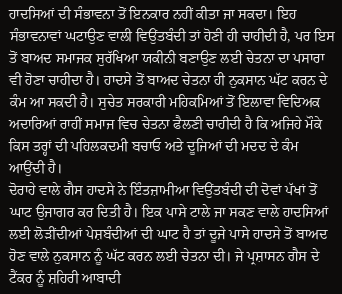ਹਾਦਸਿਆਂ ਦੀ ਸੰਭਾਵਨਾ ਤੋਂ ਇਨਕਾਰ ਨਹੀਂ ਕੀਤਾ ਜਾ ਸਕਦਾ। ਇਹ ਸੰਭਾਵਨਾਵਾਂ ਘਟਾਉਣ ਵਾਲੀ ਵਿਉਂਤਬੰਦੀ ਤਾਂ ਹੋਣੀ ਹੀ ਚਾਹੀਦੀ ਹੈ, ਪਰ ਇਸ ਤੋਂ ਬਾਅਦ ਸਮਾਜਕ ਸੁਰੱਖਿਆ ਯਕੀਨੀ ਬਣਾਉਣ ਲਈ ਚੇਤਨਾ ਦਾ ਪਸਾਰਾ ਵੀ ਹੋਣਾ ਚਾਹੀਦਾ ਹੈ। ਹਾਦਸੇ ਤੋਂ ਬਾਅਦ ਚੇਤਨਾ ਹੀ ਨੁਕਸਾਨ ਘੱਟ ਕਰਨ ਦੇ ਕੰਮ ਆ ਸਕਦੀ ਹੈ। ਸੁਚੇਤ ਸਰਕਾਰੀ ਮਹਿਕਮਿਆਂ ਤੋਂ ਇਲਾਵਾ ਵਿਦਿਅਕ ਅਦਾਰਿਆਂ ਰਾਹੀਂ ਸਮਾਜ ਵਿਚ ਚੇਤਨਾ ਫੈਲਣੀ ਚਾਹੀਦੀ ਹੈ ਕਿ ਅਜਿਹੇ ਮੌਕੇ ਕਿਸ ਤਰ੍ਹਾਂ ਦੀ ਪਹਿਲਕਦਮੀ ਬਚਾਓ ਅਤੇ ਦੂਜਿਆਂ ਦੀ ਮਦਦ ਦੇ ਕੰਮ ਆਉਂਦੀ ਹੈ।
ਦੋਰਾਹੇ ਵਾਲੇ ਗੈਸ ਹਾਦਸੇ ਨੇ ਇੰਤਜ਼ਾਮੀਆ ਵਿਉਂਤਬੰਦੀ ਦੀ ਦੋਵਾਂ ਪੱਖਾਂ ਤੋਂ ਘਾਟ ਉਜਾਗਰ ਕਰ ਦਿਤੀ ਹੈ। ਇਕ ਪਾਸੇ ਟਾਲੇ ਜਾ ਸਕਣ ਵਾਲੇ ਹਾਦਸਿਆਂ ਲਈ ਲੋੜੀਂਦੀਆਂ ਪੇਸ਼ਬੰਦੀਆਂ ਦੀ ਘਾਟ ਹੈ ਤਾਂ ਦੂਜੇ ਪਾਸੇ ਹਾਦਸੇ ਤੋਂ ਬਾਅਦ ਹੋਣ ਵਾਲੇ ਨੁਕਸਾਨ ਨੂੰ ਘੱਟ ਕਰਨ ਲਈ ਚੇਤਨਾ ਦੀ। ਜੇ ਪ੍ਰਸ਼ਾਸਨ ਗੈਸ ਦੇ ਟੈਂਕਰ ਨੂੰ ਸ਼ਹਿਰੀ ਆਬਾਦੀ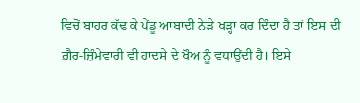ਵਿਚੋਂ ਬਾਹਰ ਕੱਢ ਕੇ ਪੇਂਡੂ ਆਬਾਦੀ ਨੇੜੇ ਖੜ੍ਹਾ ਕਰ ਦਿੰਦਾ ਹੈ ਤਾਂ ਇਸ ਦੀ ਗ਼ੈਰ-ਜ਼ਿੰਮੇਵਾਰੀ ਵੀ ਹਾਦਸੇ ਦੇ ਖੌਅ ਨੂੰ ਵਧਾਉਂਦੀ ਹੈ। ਇਸੇ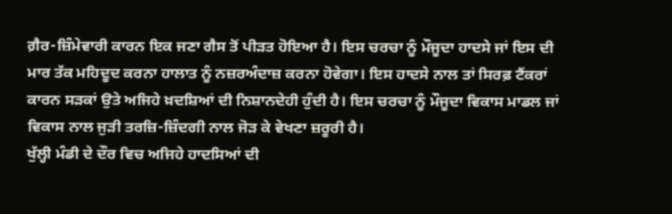ਗ਼ੈਰ-ਜ਼ਿੰਮੇਵਾਰੀ ਕਾਰਨ ਇਕ ਜਣਾ ਗੈਸ ਤੋਂ ਪੀੜਤ ਹੋਇਆ ਹੈ। ਇਸ ਚਰਚਾ ਨੂੰ ਮੌਜੂਦਾ ਹਾਦਸੇ ਜਾਂ ਇਸ ਦੀ ਮਾਰ ਤੱਕ ਮਹਿਦੂਦ ਕਰਨਾ ਹਾਲਾਤ ਨੂੰ ਨਜ਼ਰਅੰਦਾਜ਼ ਕਰਨਾ ਹੋਵੇਗਾ। ਇਸ ਹਾਦਸੇ ਨਾਲ ਤਾਂ ਸਿਰਫ਼ ਟੈਂਕਰਾਂ ਕਾਰਨ ਸੜਕਾਂ ਉਤੇ ਅਜਿਹੇ ਖ਼ਦਸ਼ਿਆਂ ਦੀ ਨਿਸ਼ਾਨਦੇਹੀ ਹੁੰਦੀ ਹੈ। ਇਸ ਚਰਚਾ ਨੂੰ ਮੌਜੂਦਾ ਵਿਕਾਸ ਮਾਡਲ ਜਾਂ ਵਿਕਾਸ ਨਾਲ ਜੁੜੀ ਤਰਜ਼ਿ-ਜ਼ਿੰਦਗੀ ਨਾਲ ਜੋੜ ਕੇ ਵੇਖਣਾ ਜ਼ਰੂਰੀ ਹੈ।
ਖੁੱਲ੍ਹੀ ਮੰਡੀ ਦੇ ਦੌਰ ਵਿਚ ਅਜਿਹੇ ਹਾਦਸਿਆਂ ਦੀ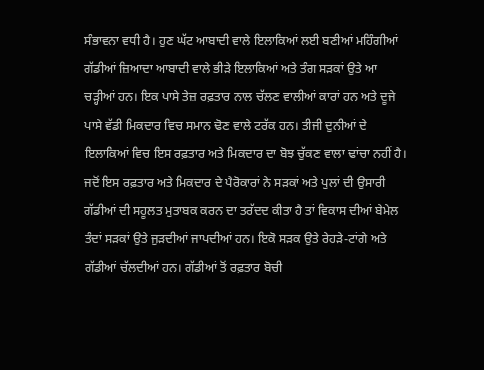ਸੰਭਾਵਨਾ ਵਧੀ ਹੈ। ਹੁਣ ਘੱਟ ਆਬਾਦੀ ਵਾਲੇ ਇਲਾਕਿਆਂ ਲਈ ਬਣੀਆਂ ਮਹਿੰਗੀਆਂ ਗੱਡੀਆਂ ਜ਼ਿਆਦਾ ਆਬਾਦੀ ਵਾਲੇ ਭੀੜੇ ਇਲਾਕਿਆਂ ਅਤੇ ਤੰਗ ਸੜਕਾਂ ਉਤੇ ਆ ਚੜ੍ਹੀਆਂ ਹਨ। ਇਕ ਪਾਸੇ ਤੇਜ਼ ਰਫ਼ਤਾਰ ਨਾਲ ਚੱਲਣ ਵਾਲੀਆਂ ਕਾਰਾਂ ਹਨ ਅਤੇ ਦੂਜੇ ਪਾਸੇ ਵੱਡੀ ਮਿਕਦਾਰ ਵਿਚ ਸਮਾਨ ਢੋਣ ਵਾਲੇ ਟਰੱਕ ਹਨ। ਤੀਜੀ ਦੁਨੀਆਂ ਦੇ ਇਲਾਕਿਆਂ ਵਿਚ ਇਸ ਰਫ਼ਤਾਰ ਅਤੇ ਮਿਕਦਾਰ ਦਾ ਬੋਝ ਚੁੱਕਣ ਵਾਲਾ ਢਾਂਚਾ ਨਹੀਂ ਹੈ। ਜਦੋਂ ਇਸ ਰਫ਼ਤਾਰ ਅਤੇ ਮਿਕਦਾਰ ਦੇ ਪੈਰੋਕਾਰਾਂ ਨੇ ਸੜਕਾਂ ਅਤੇ ਪੁਲਾਂ ਦੀ ਉਸਾਰੀ ਗੱਡੀਆਂ ਦੀ ਸਹੂਲਤ ਮੁਤਾਬਕ ਕਰਨ ਦਾ ਤਰੱਦਦ ਕੀਤਾ ਹੈ ਤਾਂ ਵਿਕਾਸ ਦੀਆਂ ਬੇਮੇਲ ਤੰਦਾਂ ਸੜਕਾਂ ਉਤੇ ਜੁੜਦੀਆਂ ਜਾਪਦੀਆਂ ਹਨ। ਇਕੋ ਸੜਕ ਉਤੇ ਰੇਹੜੇ-ਟਾਂਗੇ ਅਤੇ ਗੱਡੀਆਂ ਚੱਲਦੀਆਂ ਹਨ। ਗੱਡੀਆਂ ਤੋਂ ਰਫ਼ਤਾਰ ਬੋਚੀ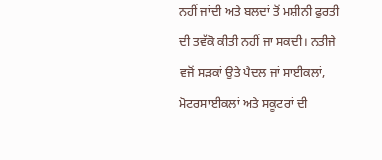ਨਹੀਂ ਜਾਂਦੀ ਅਤੇ ਬਲਦਾਂ ਤੋਂ ਮਸ਼ੀਨੀ ਫੁਰਤੀ ਦੀ ਤਵੱਕੋ ਕੀਤੀ ਨਹੀਂ ਜਾ ਸਕਦੀ। ਨਤੀਜੇ ਵਜੋਂ ਸੜਕਾਂ ਉਤੇ ਪੈਦਲ ਜਾਂ ਸਾਈਕਲਾਂ, ਮੋਟਰਸਾਈਕਲਾਂ ਅਤੇ ਸਕੂਟਰਾਂ ਦੀ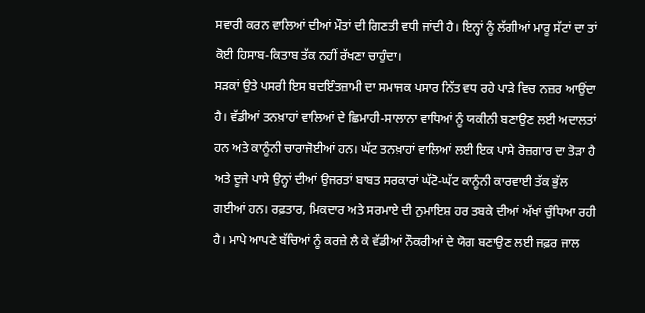ਸਵਾਰੀ ਕਰਨ ਵਾਲਿਆਂ ਦੀਆਂ ਮੌਤਾਂ ਦੀ ਗਿਣਤੀ ਵਧੀ ਜਾਂਦੀ ਹੈ। ਇਨ੍ਹਾਂ ਨੂੰ ਲੱਗੀਆਂ ਮਾਰੂ ਸੱਟਾਂ ਦਾ ਤਾਂ ਕੋਈ ਹਿਸਾਬ-ਕਿਤਾਬ ਤੱਕ ਨਹੀਂ ਰੱਖਣਾ ਚਾਹੁੰਦਾ।
ਸੜਕਾਂ ਉਤੇ ਪਸਰੀ ਇਸ ਬਦਇੰਤਜ਼ਾਮੀ ਦਾ ਸਮਾਜਕ ਪਸਾਰ ਨਿੱਤ ਵਧ ਰਹੇ ਪਾੜੇ ਵਿਚ ਨਜ਼ਰ ਆਉਂਦਾ ਹੈ। ਵੱਡੀਆਂ ਤਨਖ਼ਾਹਾਂ ਵਾਲਿਆਂ ਦੇ ਛਿਮਾਹੀ-ਸਾਲਾਨਾ ਵਾਧਿਆਂ ਨੂੰ ਯਕੀਨੀ ਬਣਾਉਣ ਲਈ ਅਦਾਲਤਾਂ ਹਨ ਅਤੇ ਕਾਨੂੰਨੀ ਚਾਰਾਜੋਈਆਂ ਹਨ। ਘੱਟ ਤਨਖ਼ਾਹਾਂ ਵਾਲਿਆਂ ਲਈ ਇਕ ਪਾਸੇ ਰੋਜ਼ਗਾਰ ਦਾ ਤੋੜਾ ਹੈ ਅਤੇ ਦੂਜੇ ਪਾਸੇ ਉਨ੍ਹਾਂ ਦੀਆਂ ਉਜਰਤਾਂ ਬਾਬਤ ਸਰਕਾਰਾਂ ਘੱਟੋ-ਘੱਟ ਕਾਨੂੰਨੀ ਕਾਰਵਾਈ ਤੱਕ ਭੁੱਲ ਗਈਆਂ ਹਨ। ਰਫ਼ਤਾਰ, ਮਿਕਦਾਰ ਅਤੇ ਸਰਮਾਏ ਦੀ ਨੁਮਾਇਸ਼ ਹਰ ਤਬਕੇ ਦੀਆਂ ਅੱਖਾਂ ਚੁੰਧਿਆ ਰਹੀ ਹੈ। ਮਾਪੇ ਆਪਣੇ ਬੱਚਿਆਂ ਨੂੰ ਕਰਜ਼ੇ ਲੈ ਕੇ ਵੱਡੀਆਂ ਨੌਕਰੀਆਂ ਦੇ ਯੋਗ ਬਣਾਉਣ ਲਈ ਜਫ਼ਰ ਜਾਲ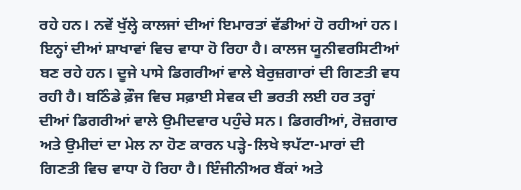ਰਹੇ ਹਨ। ਨਵੇਂ ਖੁੱਲ੍ਹੇ ਕਾਲਜਾਂ ਦੀਆਂ ਇਮਾਰਤਾਂ ਵੱਡੀਆਂ ਹੋ ਰਹੀਆਂ ਹਨ। ਇਨ੍ਹਾਂ ਦੀਆਂ ਸ਼ਾਖਾਵਾਂ ਵਿਚ ਵਾਧਾ ਹੋ ਰਿਹਾ ਹੈ। ਕਾਲਜ ਯੂਨੀਵਰਸਿਟੀਆਂ ਬਣ ਰਹੇ ਹਨ। ਦੂਜੇ ਪਾਸੇ ਡਿਗਰੀਆਂ ਵਾਲੇ ਬੇਰੁਜ਼ਗਾਰਾਂ ਦੀ ਗਿਣਤੀ ਵਧ ਰਹੀ ਹੈ। ਬਠਿੰਡੇ ਫ਼ੌਜ ਵਿਚ ਸਫ਼ਾਈ ਸੇਵਕ ਦੀ ਭਰਤੀ ਲਈ ਹਰ ਤਰ੍ਹਾਂ ਦੀਆਂ ਡਿਗਰੀਆਂ ਵਾਲੇ ਉਮੀਦਵਾਰ ਪਹੁੰਚੇ ਸਨ। ਡਿਗਰੀਆਂ, ਰੋਜ਼ਗਾਰ ਅਤੇ ਉਮੀਦਾਂ ਦਾ ਮੇਲ ਨਾ ਹੋਣ ਕਾਰਨ ਪੜ੍ਹੇ-ਲਿਖੇ ਝਪੱਟਾ-ਮਾਰਾਂ ਦੀ ਗਿਣਤੀ ਵਿਚ ਵਾਧਾ ਹੋ ਰਿਹਾ ਹੈ। ਇੰਜੀਨੀਅਰ ਬੈਂਕਾਂ ਅਤੇ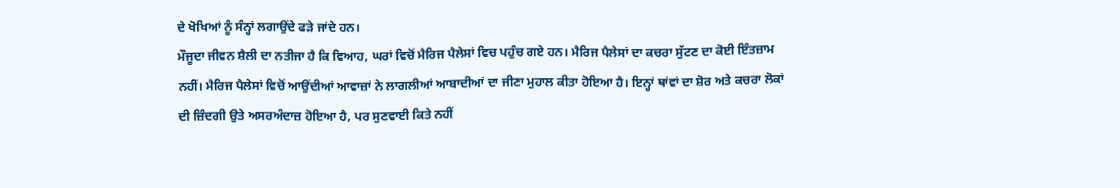ਦੇ ਖੋਖਿਆਂ ਨੂੰ ਸੰਨ੍ਹਾਂ ਲਗਾਉਂਦੇ ਫੜੇ ਜਾਂਦੇ ਹਨ।
ਮੌਜੂਦਾ ਜੀਵਨ ਸ਼ੈਲੀ ਦਾ ਨਤੀਜਾ ਹੈ ਕਿ ਵਿਆਹ, ਘਰਾਂ ਵਿਚੋਂ ਮੈਰਿਜ ਪੈਲੇਸਾਂ ਵਿਚ ਪਹੁੰਚ ਗਏ ਹਨ। ਮੈਰਿਜ ਪੈਲੇਸਾਂ ਦਾ ਕਚਰਾ ਸੁੱਟਣ ਦਾ ਕੋਈ ਇੰਤਜ਼ਾਮ ਨਹੀਂ। ਮੈਰਿਜ ਪੈਲੇਸਾਂ ਵਿਚੋਂ ਆਉਂਦੀਆਂ ਆਵਾਜ਼ਾਂ ਨੇ ਲਾਗਲੀਆਂ ਆਬਾਦੀਆਂ ਦਾ ਜੀਣਾ ਮੁਹਾਲ ਕੀਤਾ ਹੋਇਆ ਹੈ। ਇਨ੍ਹਾਂ ਥਾਂਵਾਂ ਦਾ ਸ਼ੋਰ ਅਤੇ ਕਚਰਾ ਲੋਕਾਂ ਦੀ ਜ਼ਿੰਦਗੀ ਉਤੇ ਅਸਰਅੰਦਾਜ਼ ਹੋਇਆ ਹੈ, ਪਰ ਸੁਣਵਾਈ ਕਿਤੇ ਨਹੀਂ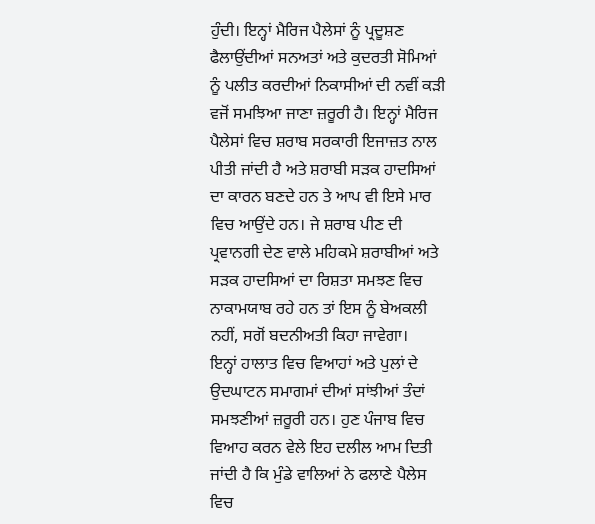ਹੁੰਦੀ। ਇਨ੍ਹਾਂ ਮੈਰਿਜ ਪੈਲੇਸਾਂ ਨੂੰ ਪ੍ਰਦੂਸ਼ਣ ਫੈਲਾਉਂਦੀਆਂ ਸਨਅਤਾਂ ਅਤੇ ਕੁਦਰਤੀ ਸੋਮਿਆਂ ਨੂੰ ਪਲੀਤ ਕਰਦੀਆਂ ਨਿਕਾਸੀਆਂ ਦੀ ਨਵੀਂ ਕੜੀ ਵਜੋਂ ਸਮਝਿਆ ਜਾਣਾ ਜ਼ਰੂਰੀ ਹੈ। ਇਨ੍ਹਾਂ ਮੈਰਿਜ ਪੈਲੇਸਾਂ ਵਿਚ ਸ਼ਰਾਬ ਸਰਕਾਰੀ ਇਜਾਜ਼ਤ ਨਾਲ ਪੀਤੀ ਜਾਂਦੀ ਹੈ ਅਤੇ ਸ਼ਰਾਬੀ ਸੜਕ ਹਾਦਸਿਆਂ ਦਾ ਕਾਰਨ ਬਣਦੇ ਹਨ ਤੇ ਆਪ ਵੀ ਇਸੇ ਮਾਰ ਵਿਚ ਆਉਂਦੇ ਹਨ। ਜੇ ਸ਼ਰਾਬ ਪੀਣ ਦੀ ਪ੍ਰਵਾਨਗੀ ਦੇਣ ਵਾਲੇ ਮਹਿਕਮੇ ਸ਼ਰਾਬੀਆਂ ਅਤੇ ਸੜਕ ਹਾਦਸਿਆਂ ਦਾ ਰਿਸ਼ਤਾ ਸਮਝਣ ਵਿਚ ਨਾਕਾਮਯਾਬ ਰਹੇ ਹਨ ਤਾਂ ਇਸ ਨੂੰ ਬੇਅਕਲੀ ਨਹੀਂ, ਸਗੋਂ ਬਦਨੀਅਤੀ ਕਿਹਾ ਜਾਵੇਗਾ।
ਇਨ੍ਹਾਂ ਹਾਲਾਤ ਵਿਚ ਵਿਆਹਾਂ ਅਤੇ ਪੁਲਾਂ ਦੇ ਉਦਘਾਟਨ ਸਮਾਗਮਾਂ ਦੀਆਂ ਸਾਂਝੀਆਂ ਤੰਦਾਂ ਸਮਝਣੀਆਂ ਜ਼ਰੂਰੀ ਹਨ। ਹੁਣ ਪੰਜਾਬ ਵਿਚ ਵਿਆਹ ਕਰਨ ਵੇਲੇ ਇਹ ਦਲੀਲ ਆਮ ਦਿਤੀ ਜਾਂਦੀ ਹੈ ਕਿ ਮੁੰਡੇ ਵਾਲਿਆਂ ਨੇ ਫਲਾਣੇ ਪੈਲੇਸ ਵਿਚ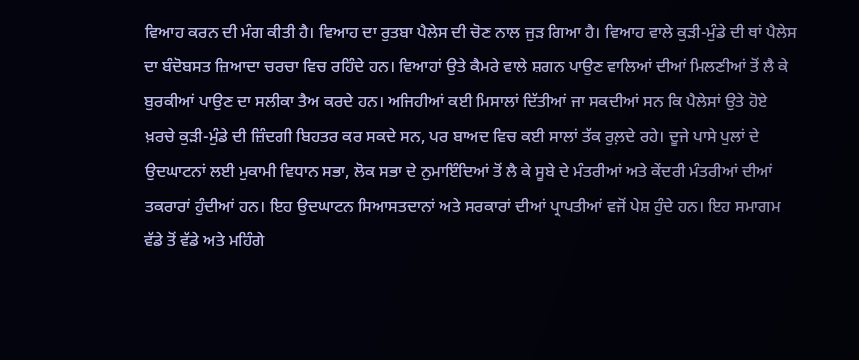ਵਿਆਹ ਕਰਨ ਦੀ ਮੰਗ ਕੀਤੀ ਹੈ। ਵਿਆਹ ਦਾ ਰੁਤਬਾ ਪੈਲੇਸ ਦੀ ਚੋਣ ਨਾਲ ਜੁੜ ਗਿਆ ਹੈ। ਵਿਆਹ ਵਾਲੇ ਕੁੜੀ-ਮੁੰਡੇ ਦੀ ਥਾਂ ਪੈਲੇਸ ਦਾ ਬੰਦੋਬਸਤ ਜ਼ਿਆਦਾ ਚਰਚਾ ਵਿਚ ਰਹਿੰਦੇ ਹਨ। ਵਿਆਹਾਂ ਉਤੇ ਕੈਮਰੇ ਵਾਲੇ ਸ਼ਗਨ ਪਾਉਣ ਵਾਲਿਆਂ ਦੀਆਂ ਮਿਲਣੀਆਂ ਤੋਂ ਲੈ ਕੇ ਬੁਰਕੀਆਂ ਪਾਉਣ ਦਾ ਸਲੀਕਾ ਤੈਅ ਕਰਦੇ ਹਨ। ਅਜਿਹੀਆਂ ਕਈ ਮਿਸਾਲਾਂ ਦਿੱਤੀਆਂ ਜਾ ਸਕਦੀਆਂ ਸਨ ਕਿ ਪੈਲੇਸਾਂ ਉਤੇ ਹੋਏ ਖ਼ਰਚੇ ਕੁੜੀ-ਮੁੰਡੇ ਦੀ ਜ਼ਿੰਦਗੀ ਬਿਹਤਰ ਕਰ ਸਕਦੇ ਸਨ, ਪਰ ਬਾਅਦ ਵਿਚ ਕਈ ਸਾਲਾਂ ਤੱਕ ਰੁਲ਼ਦੇ ਰਹੇ। ਦੂਜੇ ਪਾਸੇ ਪੁਲਾਂ ਦੇ ਉਦਘਾਟਨਾਂ ਲਈ ਮੁਕਾਮੀ ਵਿਧਾਨ ਸਭਾ, ਲੋਕ ਸਭਾ ਦੇ ਨੁਮਾਇੰਦਿਆਂ ਤੋਂ ਲੈ ਕੇ ਸੂਬੇ ਦੇ ਮੰਤਰੀਆਂ ਅਤੇ ਕੇਂਦਰੀ ਮੰਤਰੀਆਂ ਦੀਆਂ ਤਕਰਾਰਾਂ ਹੁੰਦੀਆਂ ਹਨ। ਇਹ ਉਦਘਾਟਨ ਸਿਆਸਤਦਾਨਾਂ ਅਤੇ ਸਰਕਾਰਾਂ ਦੀਆਂ ਪ੍ਰਾਪਤੀਆਂ ਵਜੋਂ ਪੇਸ਼ ਹੁੰਦੇ ਹਨ। ਇਹ ਸਮਾਗਮ ਵੱਡੇ ਤੋਂ ਵੱਡੇ ਅਤੇ ਮਹਿੰਗੇ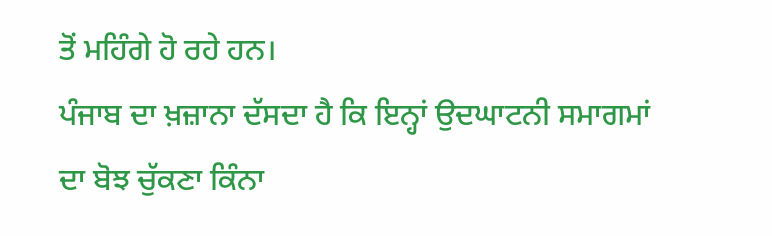ਤੋਂ ਮਹਿੰਗੇ ਹੋ ਰਹੇ ਹਨ।
ਪੰਜਾਬ ਦਾ ਖ਼ਜ਼ਾਨਾ ਦੱਸਦਾ ਹੈ ਕਿ ਇਨ੍ਹਾਂ ਉਦਘਾਟਨੀ ਸਮਾਗਮਾਂ ਦਾ ਬੋਝ ਚੁੱਕਣਾ ਕਿੰਨਾ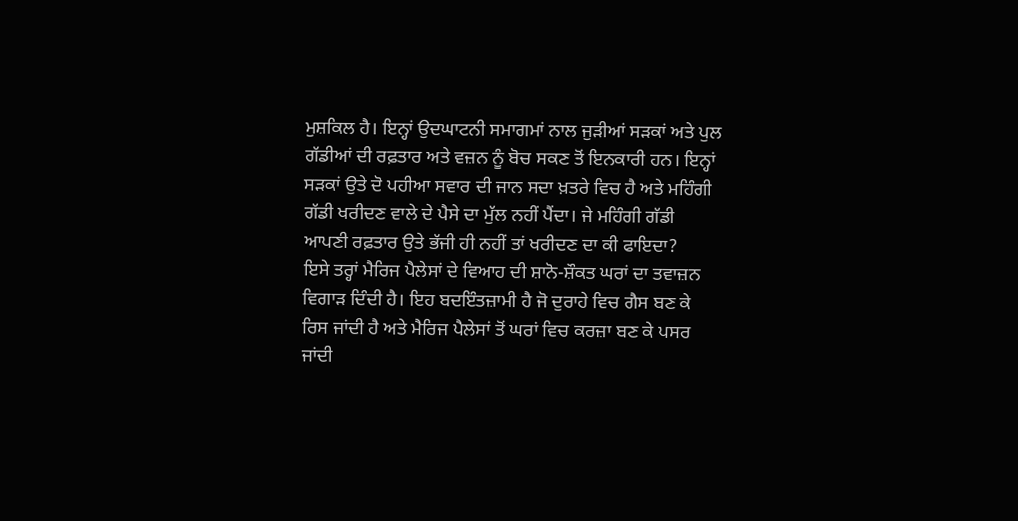ਮੁਸ਼ਕਿਲ ਹੈ। ਇਨ੍ਹਾਂ ਉਦਘਾਟਨੀ ਸਮਾਗਮਾਂ ਨਾਲ ਜੁੜੀਆਂ ਸੜਕਾਂ ਅਤੇ ਪੁਲ ਗੱਡੀਆਂ ਦੀ ਰਫ਼ਤਾਰ ਅਤੇ ਵਜ਼ਨ ਨੂੰ ਬੋਚ ਸਕਣ ਤੋਂ ਇਨਕਾਰੀ ਹਨ। ਇਨ੍ਹਾਂ ਸੜਕਾਂ ਉਤੇ ਦੋ ਪਹੀਆ ਸਵਾਰ ਦੀ ਜਾਨ ਸਦਾ ਖ਼ਤਰੇ ਵਿਚ ਹੈ ਅਤੇ ਮਹਿੰਗੀ ਗੱਡੀ ਖਰੀਦਣ ਵਾਲੇ ਦੇ ਪੈਸੇ ਦਾ ਮੁੱਲ ਨਹੀਂ ਪੈਂਦਾ। ਜੇ ਮਹਿੰਗੀ ਗੱਡੀ ਆਪਣੀ ਰਫ਼ਤਾਰ ਉਤੇ ਭੱਜੀ ਹੀ ਨਹੀਂ ਤਾਂ ਖਰੀਦਣ ਦਾ ਕੀ ਫਾਇਦਾ?
ਇਸੇ ਤਰ੍ਹਾਂ ਮੈਰਿਜ ਪੈਲੇਸਾਂ ਦੇ ਵਿਆਹ ਦੀ ਸ਼ਾਨੋ-ਸ਼ੌਕਤ ਘਰਾਂ ਦਾ ਤਵਾਜ਼ਨ ਵਿਗਾੜ ਦਿੰਦੀ ਹੈ। ਇਹ ਬਦਇੰਤਜ਼ਾਮੀ ਹੈ ਜੋ ਦੁਰਾਹੇ ਵਿਚ ਗੈਸ ਬਣ ਕੇ ਰਿਸ ਜਾਂਦੀ ਹੈ ਅਤੇ ਮੈਰਿਜ ਪੈਲੇਸਾਂ ਤੋਂ ਘਰਾਂ ਵਿਚ ਕਰਜ਼ਾ ਬਣ ਕੇ ਪਸਰ ਜਾਂਦੀ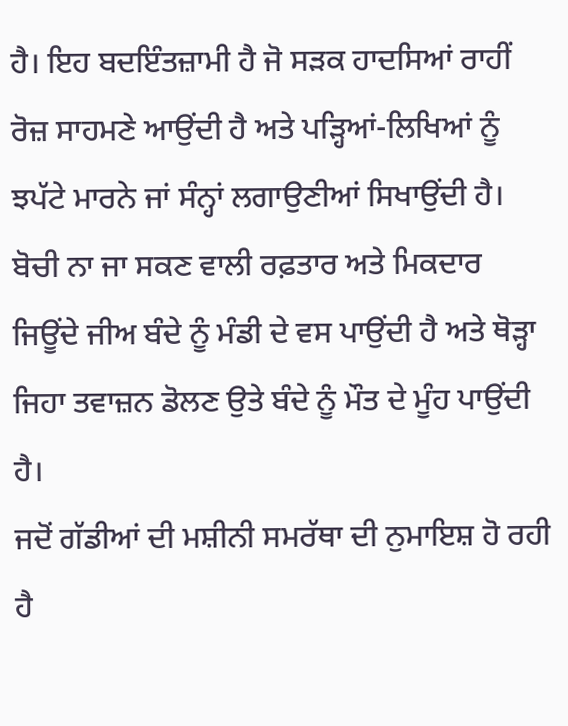ਹੈ। ਇਹ ਬਦਇੰਤਜ਼ਾਮੀ ਹੈ ਜੋ ਸੜਕ ਹਾਦਸਿਆਂ ਰਾਹੀਂ ਰੋਜ਼ ਸਾਹਮਣੇ ਆਉਂਦੀ ਹੈ ਅਤੇ ਪੜ੍ਹਿਆਂ-ਲਿਖਿਆਂ ਨੂੰ ਝਪੱਟੇ ਮਾਰਨੇ ਜਾਂ ਸੰਨ੍ਹਾਂ ਲਗਾਉਣੀਆਂ ਸਿਖਾਉਂਦੀ ਹੈ। ਬੋਚੀ ਨਾ ਜਾ ਸਕਣ ਵਾਲੀ ਰਫ਼ਤਾਰ ਅਤੇ ਮਿਕਦਾਰ ਜਿਊਂਦੇ ਜੀਅ ਬੰਦੇ ਨੂੰ ਮੰਡੀ ਦੇ ਵਸ ਪਾਉਂਦੀ ਹੈ ਅਤੇ ਥੋੜ੍ਹਾ ਜਿਹਾ ਤਵਾਜ਼ਨ ਡੋਲਣ ਉਤੇ ਬੰਦੇ ਨੂੰ ਮੌਤ ਦੇ ਮੂੰਹ ਪਾਉਂਦੀ ਹੈ।
ਜਦੋਂ ਗੱਡੀਆਂ ਦੀ ਮਸ਼ੀਨੀ ਸਮਰੱਥਾ ਦੀ ਨੁਮਾਇਸ਼ ਹੋ ਰਹੀ ਹੈ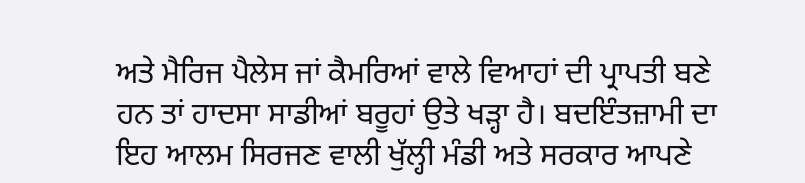ਅਤੇ ਮੈਰਿਜ ਪੈਲੇਸ ਜਾਂ ਕੈਮਰਿਆਂ ਵਾਲੇ ਵਿਆਹਾਂ ਦੀ ਪ੍ਰਾਪਤੀ ਬਣੇ ਹਨ ਤਾਂ ਹਾਦਸਾ ਸਾਡੀਆਂ ਬਰੂਹਾਂ ਉਤੇ ਖੜ੍ਹਾ ਹੈ। ਬਦਇੰਤਜ਼ਾਮੀ ਦਾ ਇਹ ਆਲਮ ਸਿਰਜਣ ਵਾਲੀ ਖੁੱਲ੍ਹੀ ਮੰਡੀ ਅਤੇ ਸਰਕਾਰ ਆਪਣੇ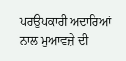ਪਰਉਪਕਾਰੀ ਅਦਾਰਿਆਂ ਨਾਲ ਮੁਆਵਜ਼ੇ ਦੀ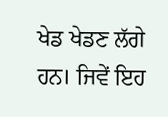ਖੇਡ ਖੇਡਣ ਲੱਗੇ ਹਨ। ਜਿਵੇਂ ਇਹ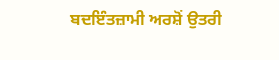ਬਦਇੰਤਜ਼ਾਮੀ ਅਰਸ਼ੋਂ ਉਤਰੀ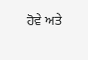ਹੋਵੇ ਅਤੇ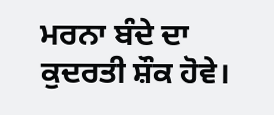ਮਰਨਾ ਬੰਦੇ ਦਾ ਕੁਦਰਤੀ ਸ਼ੌਕ ਹੋਵੇ।